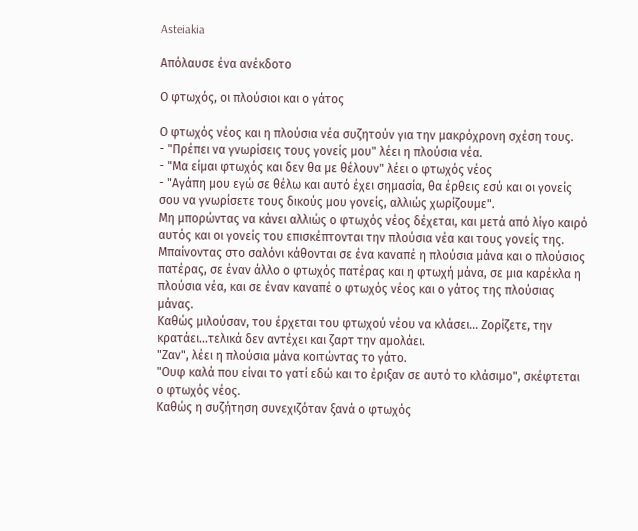Asteiakia

Απόλαυσε ένα ανέκδοτο

Ο φτωχός, οι πλούσιοι και ο γάτος

Ο φτωχός νέος και η πλούσια νέα συζητούν για την μακρόχρονη σχέση τους.
- "Πρέπει να γνωρίσεις τους γονείς μου" λέει η πλούσια νέα.
- "Μα είμαι φτωχός και δεν θα με θέλουν" λέει ο φτωχός νέος
- "Αγάπη μου εγώ σε θέλω και αυτό έχει σημασία, θα έρθεις εσύ και οι γονείς σου να γνωρίσετε τους δικούς μου γονείς, αλλιώς χωρίζουμε".
Μη μπορώντας να κάνει αλλιώς ο φτωχός νέος δέχεται, και μετά από λίγο καιρό αυτός και οι γονείς του επισκέπτονται την πλούσια νέα και τους γονείς της.
Μπαίνοντας στο σαλόνι κάθονται σε ένα καναπέ η πλούσια μάνα και ο πλούσιος πατέρας, σε έναν άλλο ο φτωχός πατέρας και η φτωχή μάνα, σε μια καρέκλα η πλούσια νέα, και σε έναν καναπέ ο φτωχός νέος και ο γάτος της πλούσιας μάνας.
Καθώς μιλούσαν, του έρχεται του φτωχού νέου να κλάσει... Ζορίζετε, την κρατάει...τελικά δεν αντέχει και ζαρτ την αμολάει.
"Ζαν", λέει η πλούσια μάνα κοιτώντας το γάτο.
"Ουφ καλά που είναι το γατί εδώ και το έριξαν σε αυτό το κλάσιμο", σκέφτεται ο φτωχός νέος.
Καθώς η συζήτηση συνεχιζόταν ξανά ο φτωχός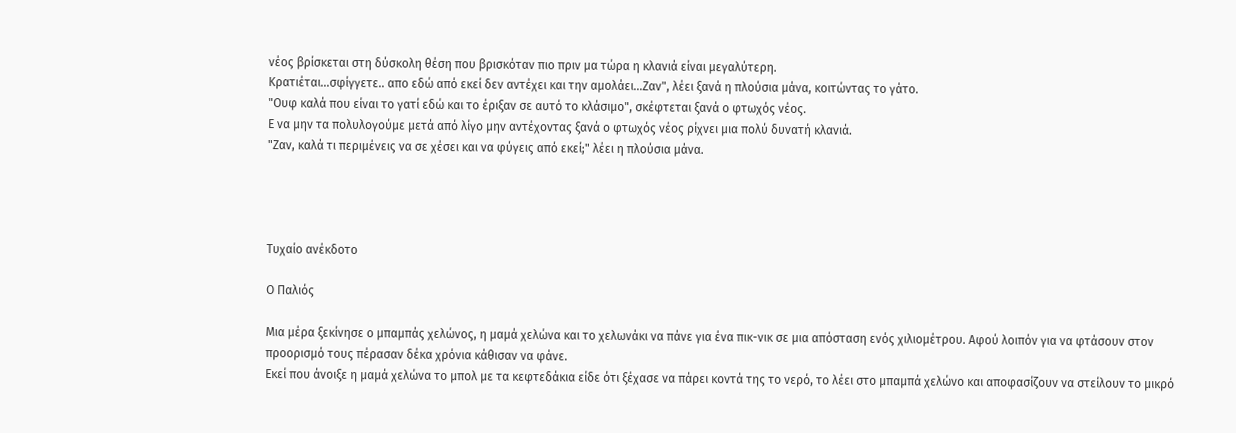νέος βρίσκεται στη δύσκολη θέση που βρισκόταν πιο πριν μα τώρα η κλανιά είναι μεγαλύτερη.
Κρατιέται...σφίγγετε.. απο εδώ από εκεί δεν αντέχει και την αμολάει...Ζαν", λέει ξανά η πλούσια μάνα, κοιτώντας το γάτο.
"Ουφ καλά που είναι το γατί εδώ και το έριξαν σε αυτό το κλάσιμο", σκέφτεται ξανά ο φτωχός νέος.
Ε να μην τα πολυλογούμε μετά από λίγο μην αντέχοντας ξανά ο φτωχός νέος ρίχνει μια πολύ δυνατή κλανιά.
"Ζαν, καλά τι περιμένεις να σε χέσει και να φύγεις από εκεί;" λέει η πλούσια μάνα.




Τυχαίο ανέκδοτο

Ο Παλιός

Μια μέρα ξεκίνησε ο μπαμπάς χελώνος, η μαμά χελώνα και το χελωνάκι να πάνε για ένα πικ-νικ σε μια απόσταση ενός χιλιομέτρου. Αφού λοιπόν για να φτάσουν στον προορισμό τους πέρασαν δέκα χρόνια κάθισαν να φάνε.
Εκεί που άνοιξε η μαμά χελώνα το μπολ με τα κεφτεδάκια είδε ότι ξέχασε να πάρει κοντά της το νερό, το λέει στο μπαμπά χελώνο και αποφασίζουν να στείλουν το μικρό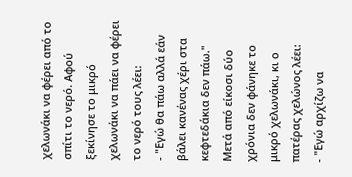χελωνάκι να φέρει από το σπίτι το νερό. Αφού ξεκίνησε το μικρό χελωνάκι να πάει να φέρει το νερό τους λέει:
- "Εγώ θα πάω αλλά εάν βάλει κανένας χέρι στα κεφτεδάκια δεν πάω."
Μετά από είκοσι δύο χρόνια δεν φάνηκε το μικρό χελωνάκι, κι ο πατέρας χελώνος λέει:
- "Εγώ αρχίζω να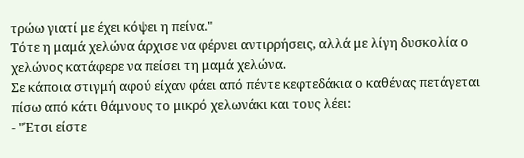τρώω γιατί με έχει κόψει η πείνα."
Τότε η μαμά χελώνα άρχισε να φέρνει αντιρρήσεις, αλλά με λίγη δυσκολία ο χελώνος κατάφερε να πείσει τη μαμά χελώνα.
Σε κάποια στιγμή αφού είχαν φάει από πέντε κεφτεδάκια ο καθένας πετάγεται πίσω από κάτι θάμνους το μικρό χελωνάκι και τους λέει:
- "Έτσι είστε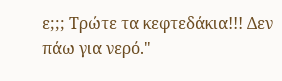ε;;; Τρώτε τα κεφτεδάκια!!! Δεν πάω για νερό."